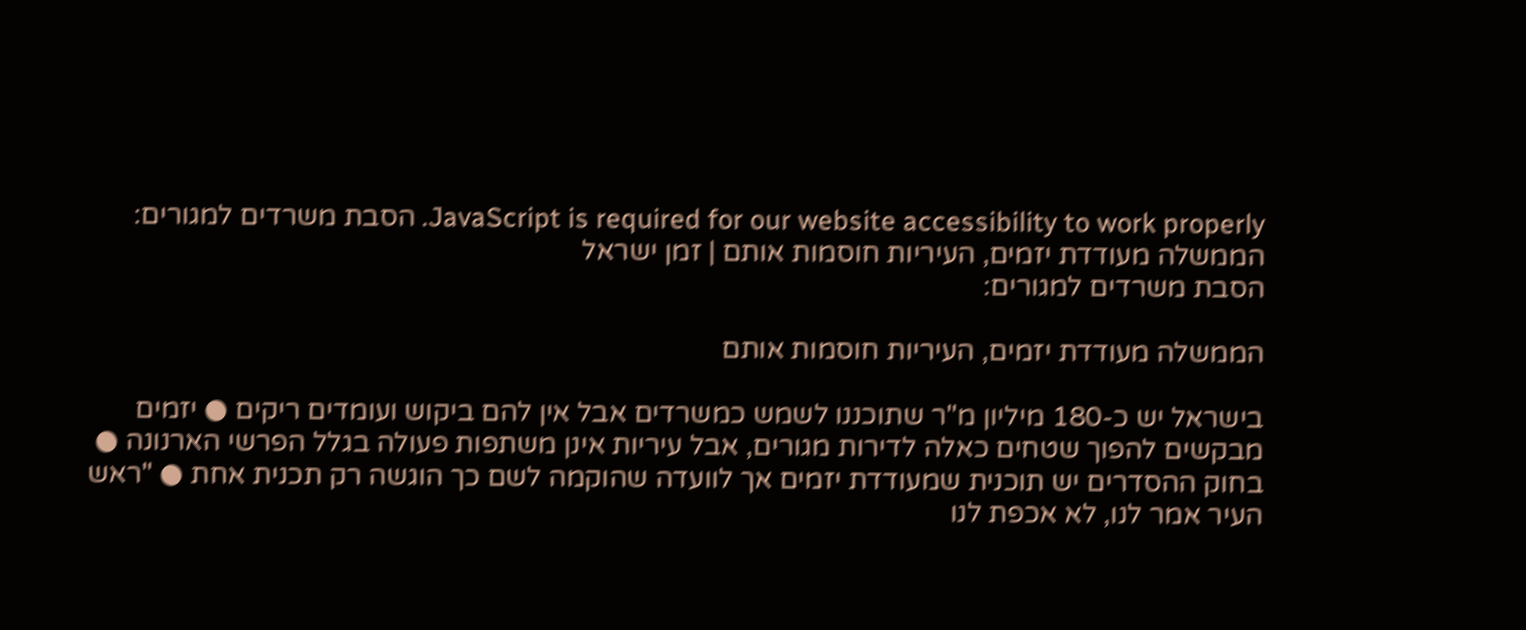JavaScript is required for our website accessibility to work properly. הסבת משרדים למגורים: הממשלה מעודדת יזמים, העיריות חוסמות אותם | זמן ישראל
הסבת משרדים למגורים:

הממשלה מעודדת יזמים, העיריות חוסמות אותם

בישראל יש כ-180 מיליון מ"ר שתוכננו לשמש כמשרדים אבל אין להם ביקוש ועומדים ריקים ● יזמים מבקשים להפוך שטחים כאלה לדירות מגורים, אבל עיריות אינן משתפות פעולה בגלל הפרשי הארנונה ● בחוק ההסדרים יש תוכנית שמעודדת יזמים אך לוועדה שהוקמה לשם כך הוגשה רק תכנית אחת ● "ראש העיר אמר לנו, לא אכפת לנו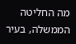מה החליטה הממשלה, בעיר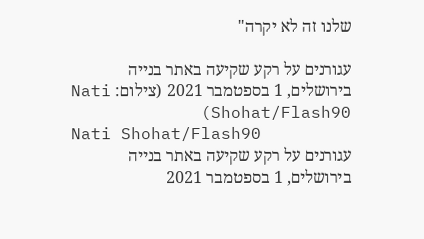שלנו זה לא יקרה"

עגורנים על רקע שקיעה באתר בנייה בירושלים, 1 בספטמבר 2021 (צילום: Nati Shohat/Flash90)
Nati Shohat/Flash90
עגורנים על רקע שקיעה באתר בנייה בירושלים, 1 בספטמבר 2021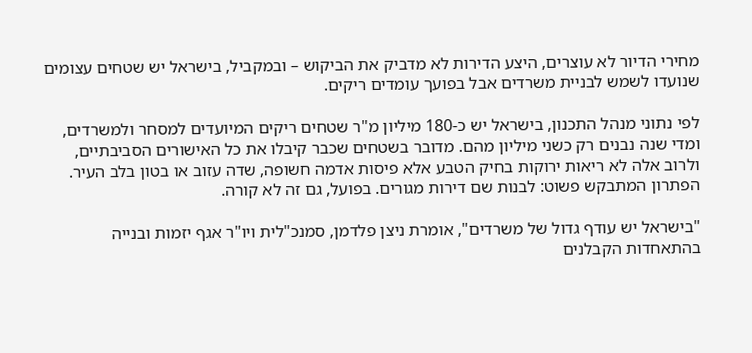מחירי הדיור לא עוצרים, היצע הדירות לא מדביק את הביקוש – ובמקביל, בישראל יש שטחים עצומים שנועדו לשמש לבניית משרדים אבל בפועך עומדים ריקים.

לפי נתוני מנהל התכנון, בישראל יש כ-180 מיליון מ"ר שטחים ריקים המיועדים למסחר ולמשרדים, ומדי שנה נבנים רק כשני מיליון מהם. מדובר בשטחים שכבר קיבלו את כל האישורים הסביבתיים, ולרוב אלה לא ריאות ירוקות בחיק הטבע אלא פיסות אדמה חשופה, שדה עזוב או בטון בלב העיר. הפתרון המתבקש פשוט: לבנות שם דירות מגורים. בפועל, גם זה לא קורה.

"בישראל יש עודף גדול של משרדים", אומרת ניצן פלדמן, סמנכ"לית ויו"ר אגף יזמות ובנייה בהתאחדות הקבלנים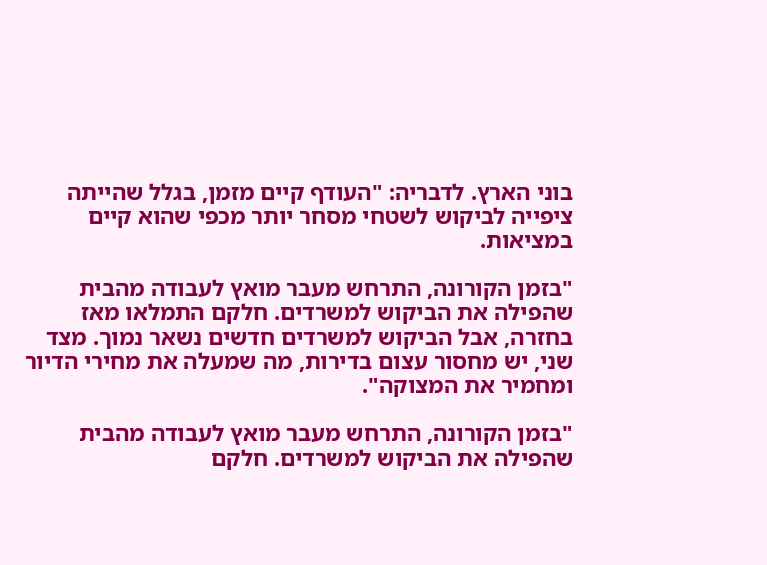בוני הארץ. לדבריה: "העודף קיים מזמן, בגלל שהייתה ציפייה לביקוש לשטחי מסחר יותר מכפי שהוא קיים במציאות.

"בזמן הקורונה, התרחש מעבר מואץ לעבודה מהבית שהפילה את הביקוש למשרדים. חלקם התמלאו מאז בחזרה, אבל הביקוש למשרדים חדשים נשאר נמוך. מצד שני, יש מחסור עצום בדירות, מה שמעלה את מחירי הדיור ומחמיר את המצוקה".

"בזמן הקורונה, התרחש מעבר מואץ לעבודה מהבית שהפילה את הביקוש למשרדים. חלקם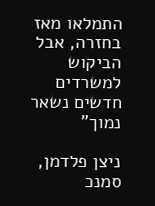התמלאו מאז בחזרה, אבל הביקוש למשרדים חדשים נשאר נמוך"

ניצן פלדמן, סמנכ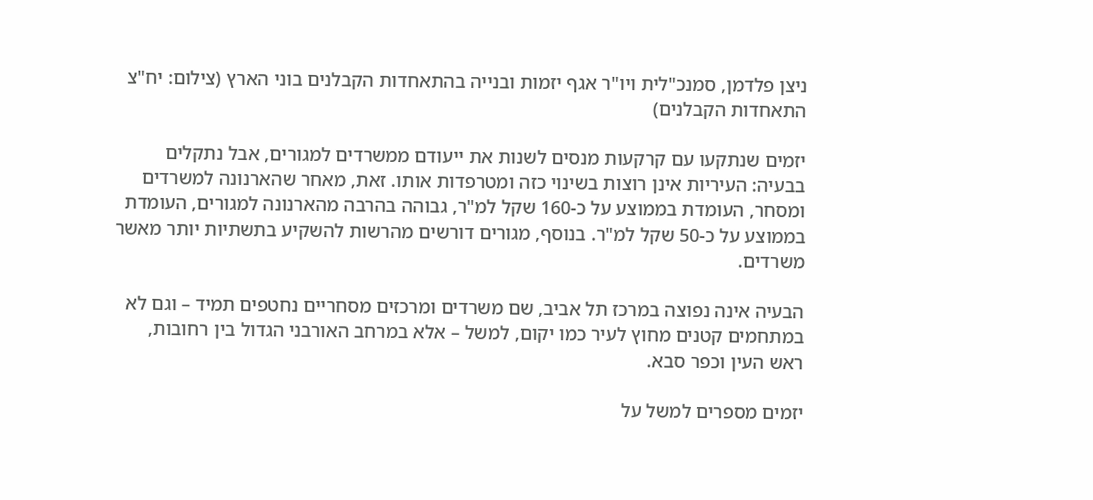ניצן פלדמן, סמנכ"לית ויו"ר אגף יזמות ובנייה בהתאחדות הקבלנים בוני הארץ (צילום: יח"צ התאחדות הקבלנים)

יזמים שנתקעו עם קרקעות מנסים לשנות את ייעודם ממשרדים למגורים, אבל נתקלים בבעיה: העיריות אינן רוצות בשינוי כזה ומטרפדות אותו. זאת, מאחר שהארנונה למשרדים ומסחר, העומדת בממוצע על כ-160 שקל למ"ר, גבוהה בהרבה מהארנונה למגורים, העומדת בממוצע על כ-50 שקל למ"ר. בנוסף, מגורים דורשים מהרשות להשקיע בתשתיות יותר מאשר משרדים.

הבעיה אינה נפוצה במרכז תל אביב, שם משרדים ומרכזים מסחריים נחטפים תמיד – וגם לא במתחמים קטנים מחוץ לעיר כמו יקום, למשל – אלא במרחב האורבני הגדול בין רחובות, ראש העין וכפר סבא.

יזמים מספרים למשל על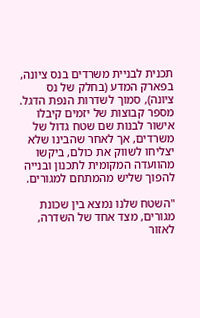תכנית לבניית משרדים בנס ציונה, בפארק המדע (בחלק של נס ציונה), סמוך לשדרות הנפת הדגל. מספר קבוצות של יזמים קיבלו אישור לבנות שם שטח גדול של משרדים, אך לאחר שהבינו שלא יצליחו לשווק את כולם, ביקשו מהוועדה המקומית לתכנון ובנייה להפוך שליש מהמתחם למגורים.

"השטח שלנו נמצא בין שכונת מגורים, מצד אחד של השדרה, לאזור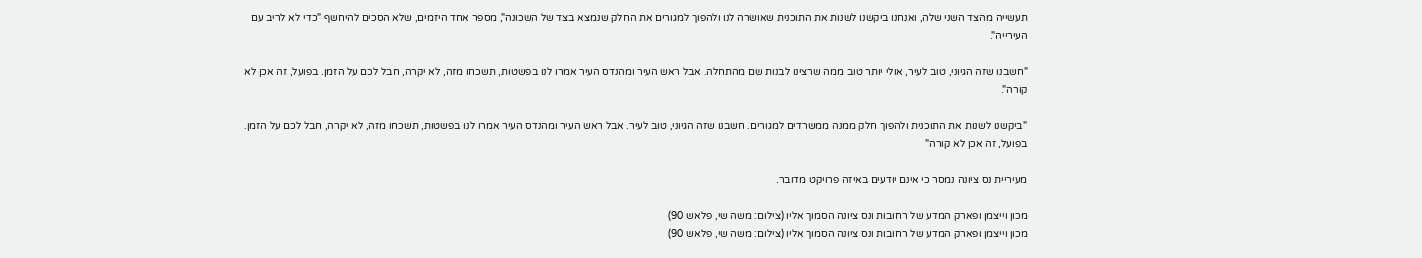תעשייה מהצד השני שלה, ואנחנו ביקשנו לשנות את התוכנית שאושרה לנו ולהפוך למגורים את החלק שנמצא בצד של השכונה", מספר אחד היזמים, שלא הסכים להיחשף "כדי לא לריב עם העירייה".

"חשבנו שזה הגיוני, טוב לעיר, אולי יותר טוב ממה שרצינו לבנות שם מהתחלה. אבל ראש העיר ומהנדס העיר אמרו לנו בפשטות, תשכחו מזה, לא יקרה, חבל לכם על הזמן. בפועל, זה אכן לא קורה".

"ביקשנו לשנות את התוכנית ולהפוך חלק ממנה ממשרדים למגורים. חשבנו שזה הגיוני, טוב לעיר. אבל ראש העיר ומהנדס העיר אמרו לנו בפשטות, תשכחו מזה, לא יקרה, חבל לכם על הזמן. בפועל, זה אכן לא קורה"

מעיריית נס ציונה נמסר כי אינם יודעים באיזה פרויקט מדובר.

מכון וייצמן ופארק המדע של רחובות ונס ציונה הסמוך אליו (צילום: משה שי, פלאש 90)
מכון וייצמן ופארק המדע של רחובות ונס ציונה הסמוך אליו (צילום: משה שי, פלאש 90)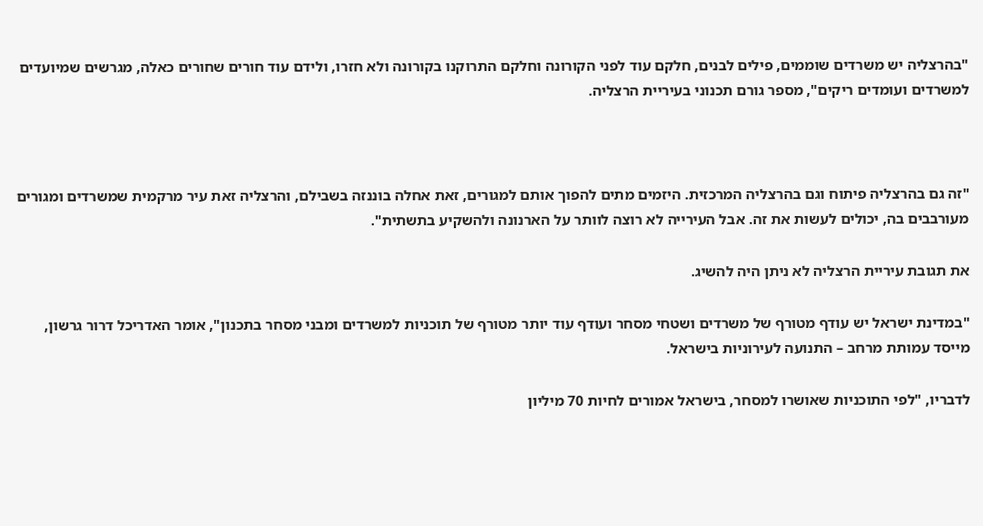"בהרצליה יש משרדים שוממים, פילים לבנים, חלקם עוד לפני הקורונה וחלקם התרוקנו בקורונה ולא חזרו, ולידם עוד חורים שחורים כאלה, מגרשים שמיועדים למשרדים ועומדים ריקים", מספר גורם תכנוני בעיריית הרצליה.



"זה גם בהרצליה פיתוח וגם בהרצליה המרכזית. היזמים מתים להפוך אותם למגורים, זאת אחלה בוננזה בשבילם, והרצליה זאת עיר מרקמית שמשרדים ומגורים מעורבבים בה, יכולים לעשות את זה. אבל העירייה לא רוצה לוותר על הארנונה ולהשקיע בתשתית".

את תגובת עיריית הרצליה לא ניתן היה להשיג.

"במדינת ישראל יש עודף מטורף של משרדים ושטחי מסחר ועודף עוד יותר מטורף של תוכניות למשרדים ומבני מסחר בתכנון", אומר האדריכל דרור גרשון, מייסד עמותת מרחב – התנועה לעירוניות בישראל.

לדבריו, "לפי התוכניות שאושרו למסחר, בישראל אמורים לחיות 70 מיליון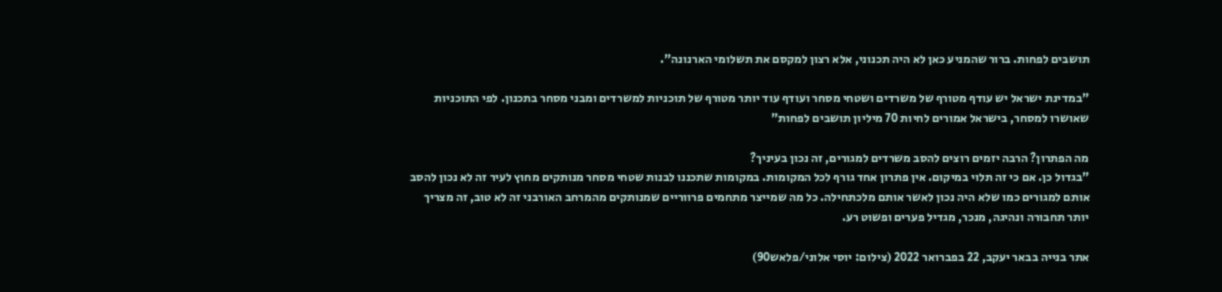תושבים לפחות. ברור שהמניע כאן לא היה תכנוני, אלא רצון למקסם את תשלומי הארנונה".

"במדינת ישראל יש עודף מטורף של משרדים ושטחי מסחר ועודף עוד יותר מטורף של תוכניות למשרדים ומבני מסחר בתכנון. לפי התוכניות שאושרו למסחר, בישראל אמורים לחיות 70 מיליון תושבים לפחות"

מה הפתרון? הרבה יזמים רוצים להסב משרדים למגורים, זה נכון בעיניך?
"בגדול כן. אם כי זה תלוי במיקום. אין פתרון אחד גורף לכל המקומות. במקומות שתכננו לבנות שטחי מסחר מנותקים מחוץ לעיר זה לא נכון להסב אותם למגורים כמו שלא היה נכון לאשר אותם מלכתחילה. כל מה שמייצר מתחמים פרווריים שמנותקים מהמרחב האורבני זה לא טוב, זה מצריך יותר תחבורה ונהיגה, מנכר, מגדיל פערים ופשוט רע.

אתר בנייה בבאר יעקב, 22 בפברואר 2022 (צילום: יוסי אלוני/פלאש90)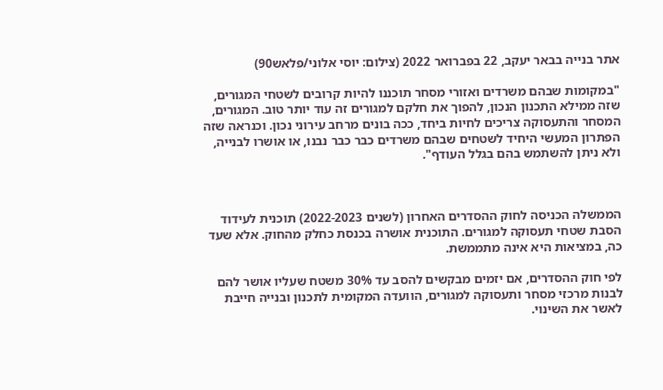אתר בנייה בבאר יעקב, 22 בפברואר 2022 (צילום: יוסי אלוני/פלאש90)

"במקומות שבהם משרדים ואזורי מסחר תוכננו להיות קרובים לשטחי המגורים, שזה ממילא התכנון הנכון, להפוך את חלקם למגורים זה עוד יותר טוב. המגורים, המסחר והתעסוקה צריכים לחיות ביחד, ככה בונים מרחב עירוני נכון. וכנראה שזה הפתרון המעשי היחיד לשטחים שבהם משרדים כבר כבר נבנו, או אושרו לבנייה, ולא ניתן להשתמש בהם בגלל העודף".



הממשלה הכניסה לחוק ההסדרים האחרון (לשנים 2022-2023) תוכנית לעידוד הסבת שטחי תעסוקה למגורים. התוכנית אושרה בכנסת כחלק מהחוק. אלא שעד כה, במציאות היא אינה מתממשת.

לפי חוק ההסדרים, אם יזמים מבקשים להסב עד 30% משטח שעליו אושר להם לבנות מרכזי מסחר ותעסוקה למגורים, הוועדה המקומית לתכנון ובנייה חייבת לאשר את השינוי.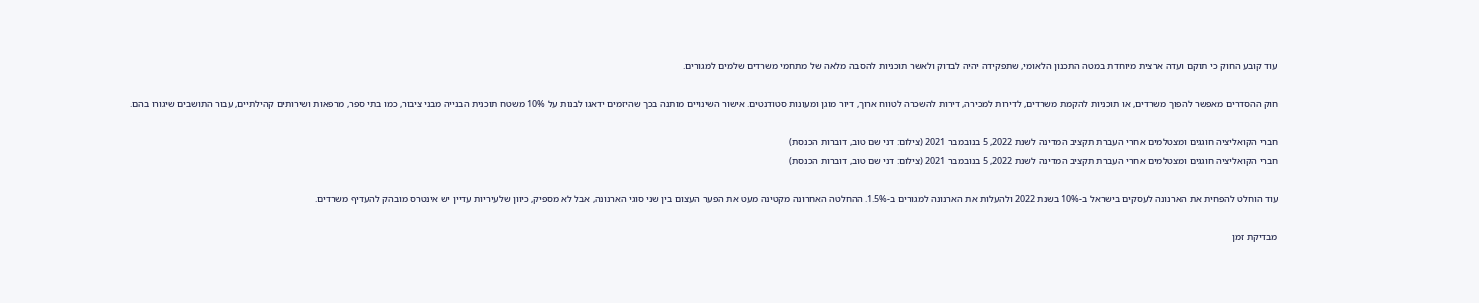עוד קובע החוק כי תוקם ועדה ארצית מיוחדת במטה התכנון הלאומי, שתפקידה יהיה לבדוק ולאשר תוכניות להסבה מלאה של מתחמי משרדים שלמים למגורים.

חוק ההסדרים מאפשר להפוך משרדים, או תוכניות להקמת משרדים, לדירות למכירה, דירות להשכרה לטווח ארוך, דיור מוגן ומעונות סטודנטים. אישור השינויים מותנה בכך שהיזמים ידאגו לבנות על 10% משטח תוכנית הבנייה מבני ציבור, כמו בתי ספר, מרפאות ושירותים קהילתיים, עבור התושבים שיגורו בהם.

חברי הקואליציה חוגגים ומצטלמים אחרי העברת תקציב המדינה לשנת 2022, 5 בנובמבר 2021 (צילום: דני שם טוב, דוברות הכנסת)
חברי הקואליציה חוגגים ומצטלמים אחרי העברת תקציב המדינה לשנת 2022, 5 בנובמבר 2021 (צילום: דני שם טוב, דוברות הכנסת)

עוד הוחלט להפחית את הארנונה לעסקים בישראל ב-10% בשנת 2022 ולהעלות את הארנונה למגורים ב-1.5%. ההחלטה האחרונה מקטינה מעט את הפער העצום בין שני סוגי הארנונה, אבל לא מספיק, כיוון שלעיריות עדיין יש אינטרס מובהק להעדיף משרדים.

מבדיקת זמן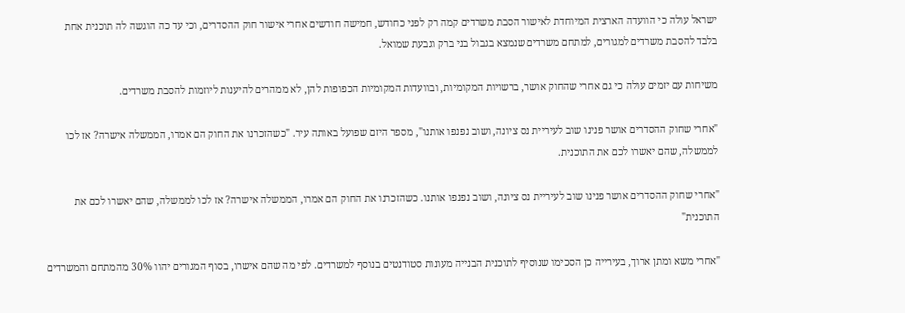ישראל עולה כי הוועדה הארצית המיוחדת לאישור הסבת משרדים קמה רק לפני כחודש, חמישה חודשים אחרי אישור חוק ההסדרים, וכי עד כה הוגשה לה תוכנית אחת בלבד להסבת משרדים למגורים, למתחם משרדים שנמצא בגבול בני ברק וגבעת שמואל.

משיחות עם יזמים עולה כי גם אחרי שהחוק אושר, ברשויות המקומיות, ובוועדות המקומיות הכפופות להן, לא ממהרים להיענות ליוזמות להסבת משרדים.

"אחרי שחוק ההסדרים אושר פנינו שוב לעיריית נס ציונה, ושוב נפנפו אותנו", מספר היזם שפועל באותה עיר. "כשהזכרנו את החוק הם אמרו, הממשלה אישרה? אז לכו לממשלה, שהם יאשרו לכם את התוכנית.

"אחרי שחוק ההסדרים אושר פנינו שוב לעיריית נס ציונה, ושוב נפנפו אותנו. כשהזכרנו את החוק הם אמרו, הממשלה אישרה? אז לכו לממשלה, שהם יאשרו לכם את התוכנית"

"אחרי משא ומתן ארוך, בעירייה כן הסכימו שנוסיף לתוכנית הבנייה מעונות סטודנטים בנוסף למשרדים. לפי מה שהם אישרו, בסוף המגורים יהוו 30% מהמתחם והמשרדים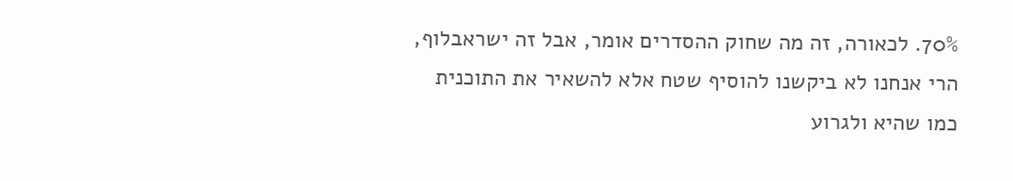70%. לכאורה, זה מה שחוק ההסדרים אומר, אבל זה ישראבלוף, הרי אנחנו לא ביקשנו להוסיף שטח אלא להשאיר את התוכנית כמו שהיא ולגרוע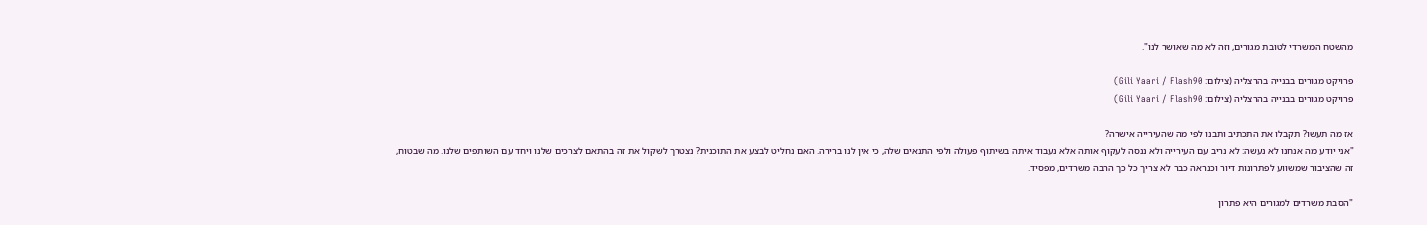מהשטח המשרדי לטובת מגורים, וזה לא מה שאושר לנו".

פרויקט מגורים בבנייה בהרצליה (צילום: Gili Yaari / Flash90)
פרויקט מגורים בבנייה בהרצליה (צילום: Gili Yaari / Flash90)

אז מה תעשו? תקבלו את התכתיב ותבנו לפי מה שהעירייה אישרה?
"אני יודע מה אנחנו לא נעשה: לא נריב עם העירייה ולא ננסה לעקוף אותה אלא נעבוד איתה בשיתוף פעולה ולפי התנאים שלה, כי אין לנו ברירה. האם נחליט לבצע את התוכנית? נצטרך לשקול את זה בהתאם לצרכים שלנו ויחד עם השותפים שלנו. מה שבטוח, זה שהציבור שמשווע לפתרונות דיור וכנראה כבר לא צריך כל כך הרבה משרדים, מפסיד.

"הסבת משרדים למגורים היא פתרון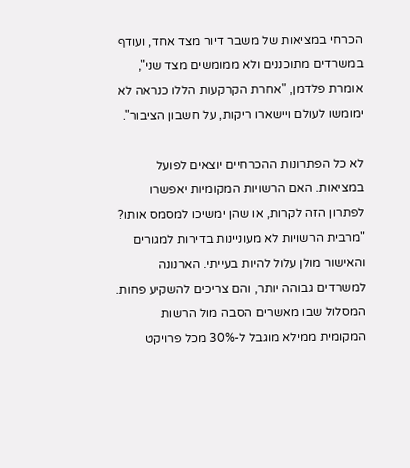הכרחי במציאות של משבר דיור מצד אחד, ועודף במשרדים מתוכננים ולא ממומשים מצד שני", אומרת פלדמן, "אחרת הקרקעות הללו כנראה לא ימומשו לעולם ויישארו ריקות, על חשבון הציבור".

לא כל הפתרונות ההכרחיים יוצאים לפועל במציאות. האם הרשויות המקומיות יאפשרו לפתרון הזה לקרות, או שהן ימשיכו למסמס אותו?
"מרבית הרשויות לא מעוניינות בדירות למגורים והאישור מולן עלול להיות בעייתי. הארנונה למשרדים גבוהה יותר, והם צריכים להשקיע פחות. המסלול שבו מאשרים הסבה מול הרשות המקומית ממילא מוגבל ל-30% מכל פרויקט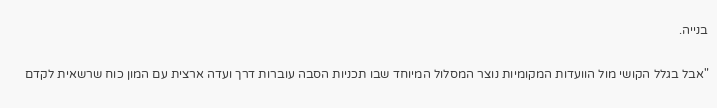בנייה.

"אבל בגלל הקושי מול הוועדות המקומיות נוצר המסלול המיוחד שבו תכניות הסבה עוברות דרך ועדה ארצית עם המון כוח שרשאית לקדם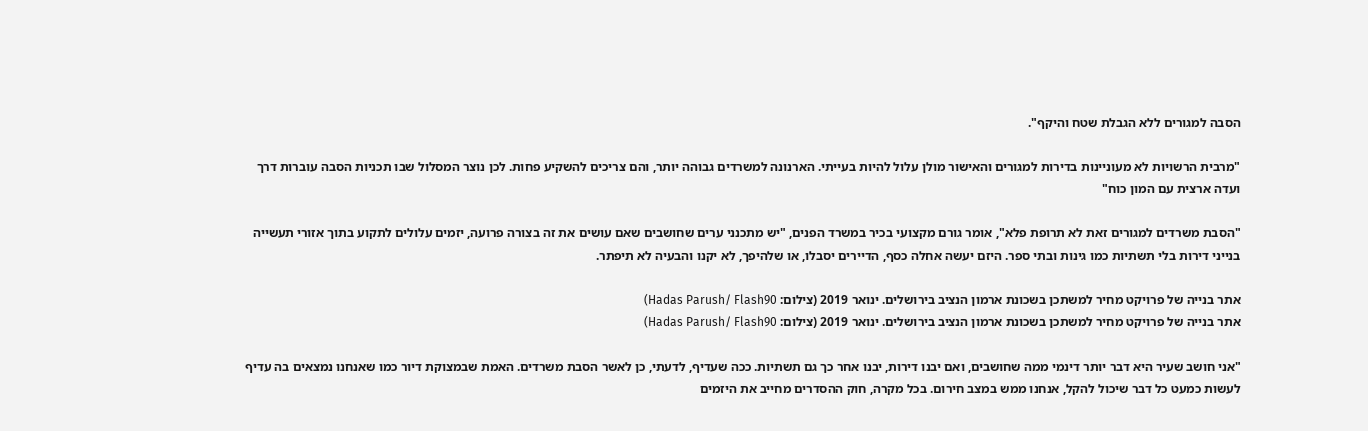הסבה למגורים ללא הגבלת שטח והיקף".

"מרבית הרשויות לא מעוניינות בדירות למגורים והאישור מולן עלול להיות בעייתי. הארנונה למשרדים גבוהה יותר, והם צריכים להשקיע פחות. לכן נוצר המסלול שבו תכניות הסבה עוברות דרך ועדה ארצית עם המון כוח"

"הסבת משרדים למגורים זאת לא תרופת פלא", אומר גורם מקצועי בכיר במשרד הפנים, "יש מתכנני ערים שחושבים שאם עושים את זה בצורה פרועה, יזמים עלולים לתקוע בתוך אזורי תעשייה בנייני דירות בלי תשתיות כמו גינות ובתי ספר. היזם יעשה אחלה כסף, הדיירים יסבלו, או שלהיפך, לא יקנו והבעיה לא תיפתר.

אתר בנייה של פרויקט מחיר למשתכן בשכונת ארמון הנציב בירושלים. ינואר 2019 (צילום: Hadas Parush/ Flash90)
אתר בנייה של פרויקט מחיר למשתכן בשכונת ארמון הנציב בירושלים. ינואר 2019 (צילום: Hadas Parush/ Flash90)

"אני חושב שעיר היא דבר יותר דינמי ממה שחושבים, ואם יבנו דירות, יבנו אחר כך גם תשתיות. ככה שעדיף, לדעתי, כן לאשר הסבת משרדים. האמת שבמצוקת דיור כמו שאנחנו נמצאים בה עדיף לעשות כמעט כל דבר שיכול להקל, אנחנו ממש במצב חירום. בכל מקרה, חוק ההסדרים מחייב את היזמים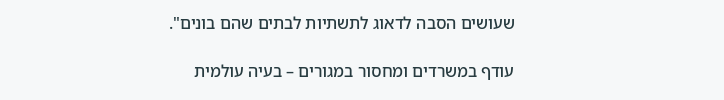שעושים הסבה לדאוג לתשתיות לבתים שהם בונים".

עודף במשרדים ומחסור במגורים – בעיה עולמית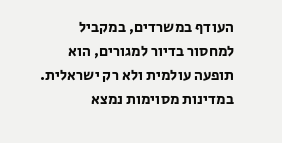העודף במשרדים, במקביל למחסור בדיור למגורים, הוא תופעה עולמית ולא רק ישראלית. במדינות מסוימות נמצא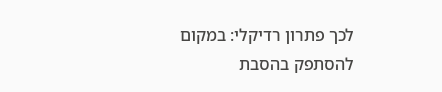לכך פתרון רדיקלי: במקום להסתפק בהסבת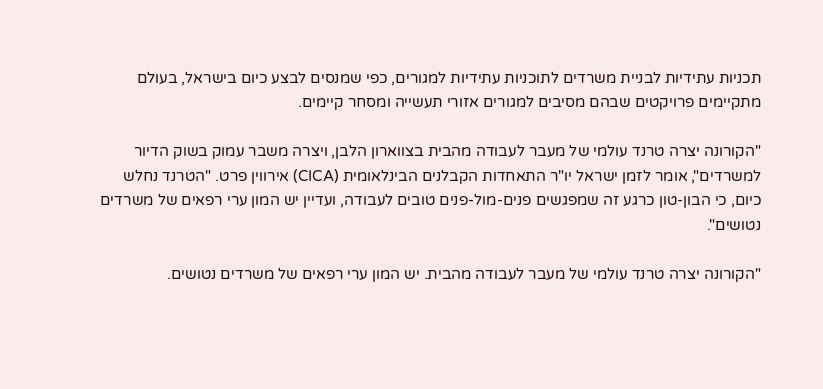תכניות עתידיות לבניית משרדים לתוכניות עתידיות למגורים, כפי שמנסים לבצע כיום בישראל, בעולם מתקיימים פרויקטים שבהם מסיבים למגורים אזורי תעשייה ומסחר קיימים.

"הקורונה יצרה טרנד עולמי של מעבר לעבודה מהבית בצווארון הלבן, ויצרה משבר עמוק בשוק הדיור למשרדים", אומר לזמן ישראל יו"ר התאחדות הקבלנים הבינלאומית (CICA) אירווין פרט. "הטרנד נחלש כיום, כי הבון-טון כרגע זה שמפגשים פנים-מול-פנים טובים לעבודה, ועדיין יש המון ערי רפאים של משרדים נטושים".

"הקורונה יצרה טרנד עולמי של מעבר לעבודה מהבית. יש המון ערי רפאים של משרדים נטושים.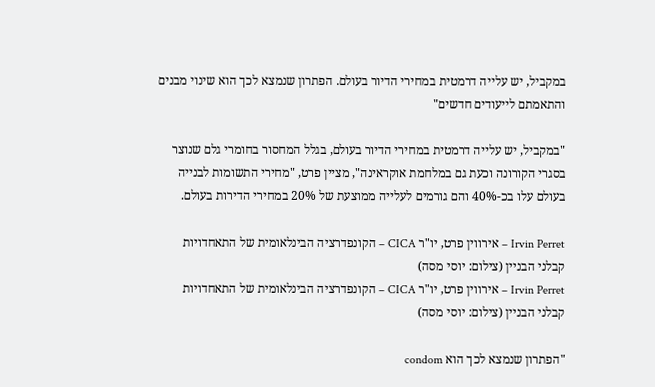במקביל, יש עלייה דרמטית במחירי הדיור בעולם. הפתרון שנמצא לכך הוא שינוי מבנים והתאמתם לייעודים חדשים"

"במקביל, יש עלייה דרמטית במחירי הדיור בעולם, בגלל המחסור בחומרי גלם שנוצר בסגרי הקורונה וכעת גם במלחמת אוקראינה", מציין פרט, "מחירי התשומות לבנייה בעולם עלו בכ-40% והם גורמים לעלייה ממוצעת של 20% במחירי הדירות בעולם.

Irvin Perret – אירווין פרט, יו"ר CICA – הקונפדרציה הבינלאומית של התאחדויות קבלני הבניין (צילום: יוסי מסה)
Irvin Perret – אירווין פרט, יו"ר CICA – הקונפדרציה הבינלאומית של התאחדויות קבלני הבניין (צילום: יוסי מסה)

"הפתרון שנמצא לכך הוא condom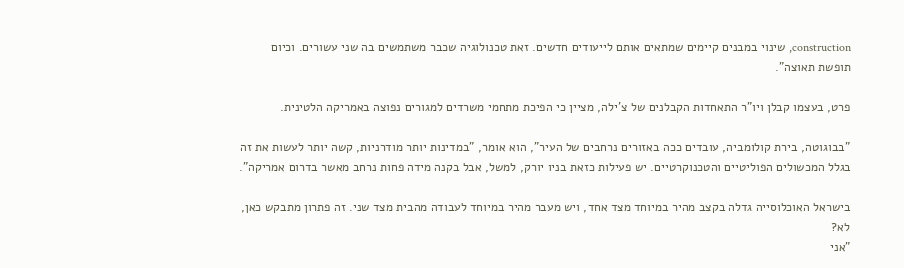construction, שינוי במבנים קיימים שמתאים אותם לייעודים חדשים. זאת טכנולוגיה שכבר משתמשים בה שני עשורים. וכיום תופשת תאוצה".

פרט, בעצמו קבלן ויו"ר התאחדות הקבלנים של צ'ילה, מציין כי הפיכת מתחמי משרדים למגורים נפוצה באמריקה הלטינית.

"בבוגוטה, בירת קולומביה, עובדים ככה באזורים נרחבים של העיר", הוא אומר, "במדינות יותר מודרניות, קשה יותר לעשות את זה בגלל המכשולים הפוליטיים והטכנוקרטיים. יש פעילות כזאת בניו יורק, למשל, אבל בקנה מידה פחות נרחב מאשר בדרום אמריקה".

בישראל האוכלוסייה גדלה בקצב מהיר במיוחד מצד אחד, ויש מעבר מהיר במיוחד לעבודה מהבית מצד שני. זה פתרון מתבקש כאן, לא?
"אני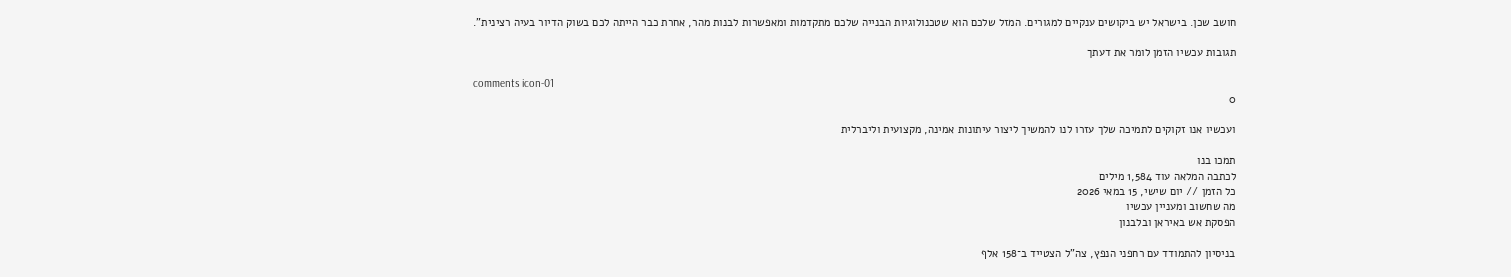חושב שכן. בישראל יש ביקושים ענקיים למגורים. המזל שלכם הוא שטכנולוגיות הבנייה שלכם מתקדמות ומאפשרות לבנות מהר, אחרת כבר הייתה לכם בשוק הדיור בעיה רצינית".

תגובות עכשיו הזמן לומר את דעתך

comments icon-01
0

ועכשיו אנו זקוקים לתמיכה שלך עזרו לנו להמשיך ליצור עיתונות אמינה, מקצועית וליברלית

תמכו בנו
לכתבה המלאה עוד 1,584 מילים
כל הזמן // יום שישי, 15 במאי 2026
מה שחשוב ומעניין עכשיו
הפסקת אש באיראן ובלבנון

בניסיון להתמודד עם רחפני הנפץ, צה"ל הצטייד ב־158 אלף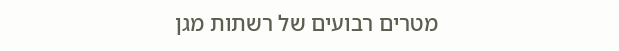מטרים רבועים של רשתות מגן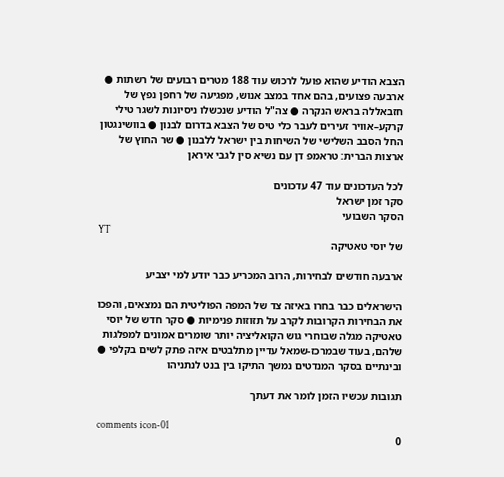הצבא הודיע שהוא פועל לרכוש עוד 188 מטרים רבועים של רשתות ● ארבעה פצועים, בהם אחד במצב אנוש, מפגיעה של רחפן נפץ של חזבאללה בראש הנקרה ● צה"ל הודיע שנכשלו ניסיונות לשגר טילי קרקע–אוויר זעירים לעבר כלי טיס של הצבא בדרום לבנון ● בוושינגטון החל הסבב השלישי של השיחות בין ישראל ללבנון ● שר החוץ של ארצות הברית: טראמפ דן עם נשיא סין לגבי איראן

לכל העדכונים עוד 47 עדכונים
סקר זמן ישראל
הסקר השבועי
YT
של יוסי טאטיקה

ארבעה חודשים לבחירות, הרוב המכריע כבר יודע למי יצביע

הישראלים כבר בחרו באיזה צד של המפה הפוליטית הם נמצאים, והפכו את הבחירות הקרובות לקרב על תזוזות פנימיות ● סקר חדש של יוסי טאטיקה מגלה שבוחרי גוש הקואליציה יותר שומרים אמונים למפלגות שלהם, בעוד שבמרכז-שמאל עדיין מתלבטים איזה פתק לשים בקלפי ● ובינתיים בסקר המנדטים נמשך התיקו בין בנט לנתניהו

תגובות עכשיו הזמן לומר את דעתך

comments icon-01
0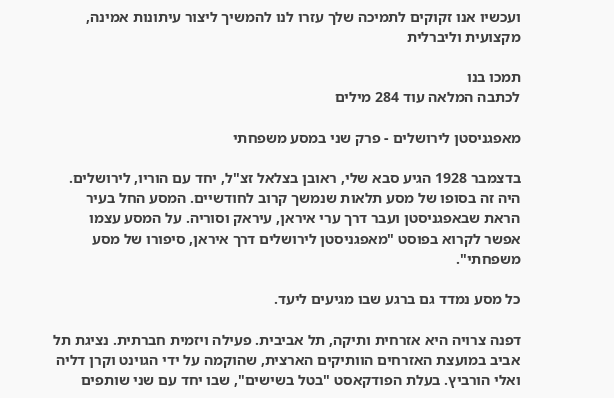ועכשיו אנו זקוקים לתמיכה שלך עזרו לנו להמשיך ליצור עיתונות אמינה, מקצועית וליברלית

תמכו בנו
לכתבה המלאה עוד 284 מילים

מאפגניסטן לירושלים - פרק שני במסע משפחתי

בדצמבר 1928 הגיע סבא שלי, ראובן בצלאל זצ"ל, יחד עם הוריו, לירושלים. היה זה בסופו של מסע תלאות שנמשך קרוב לחודשיים. המסע החל בעיר הראת שבאפגניסטן ועבר דרך ערי איראן, עיראק וסוריה. על המסע עצמו אפשר לקרוא בפוסט "מאפגניסטן לירושלים דרך איראן, סיפורו של מסע משפחתי".

כל מסע נמדד גם ברגע שבו מגיעים ליעד.

דפנה צרויה היא אזרחית ותיקה, תל אביבית. פעילה ויזמית חברתית. נציגת תל אביב במועצת האזרחים הוותיקים הארצית, שהוקמה על ידי הגוינט וקרן דליה ואלי הורביץ. בעלת הפודקאסט "בטל בשישים", שבו יחד עם שני שותפים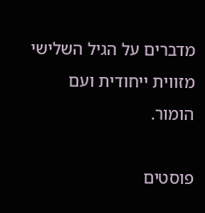מדברים על הגיל השלישי מזווית ייחודית ועם הומור.

פוסטים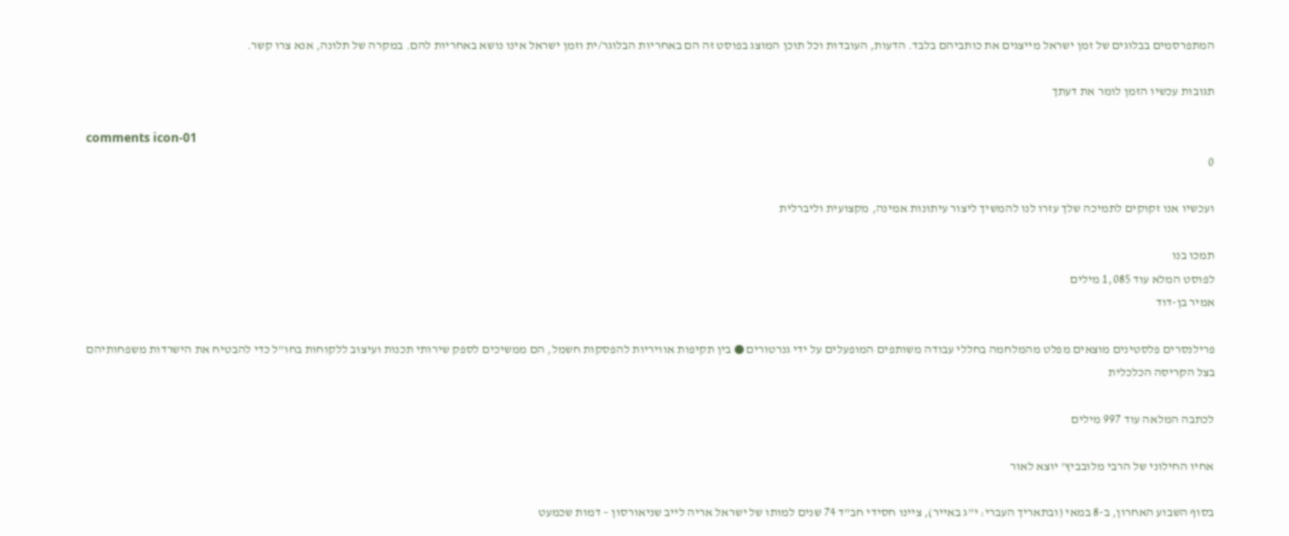המתפרסמים בבלוגים של זמן ישראל מייצגים את כותביהם בלבד. הדעות, העובדות וכל תוכן המוצג בפוסט זה הם באחריות הבלוגר/ית וזמן ישראל אינו נושא באחריות להם. במקרה של תלונה, אנא צרו קשר.

תגובות עכשיו הזמן לומר את דעתך

comments icon-01
0

ועכשיו אנו זקוקים לתמיכה שלך עזרו לנו להמשיך ליצור עיתונות אמינה, מקצועית וליברלית

תמכו בנו
לפוסט המלא עוד 1,085 מילים
אמיר בן-דוד

פרילנסרים פלסטינים מוצאים מפלט מהמלחמה בחללי עבודה משותפים המופעלים על ידי גנרטורים ● בין תקיפות אוויריות להפסקות חשמל, הם ממשיכים לספק שירותי תכנות ועיצוב ללקוחות בחו"ל כדי להבטיח את הישרדות משפחותיהם בצל הקריסה הכלכלית

לכתבה המלאה עוד 997 מילים

אחיו החילוני של הרבי מלובביץ' יוצא לאור

בסוף השבוע האחרון, ב-8 במאי (ובתאריך העברי: י"ג באייר), ציינו חסידי חב"ד 74 שנים למותו של ישראל אריה לייב שניאורסון – דמות שכמעט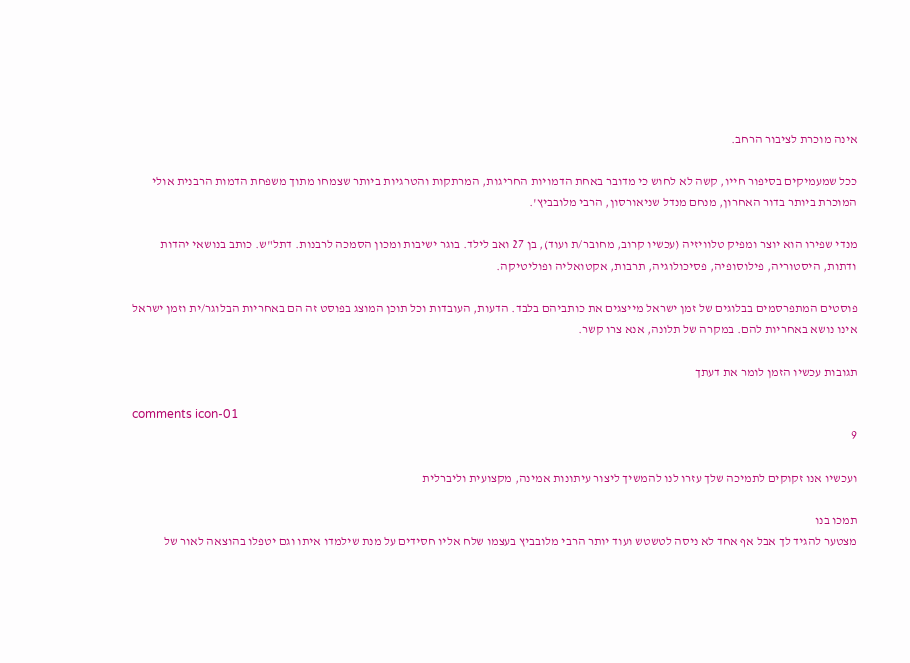אינה מוכרת לציבור הרחב.

ככל שמעמיקים בסיפור חייו, קשה לא לחוש כי מדובר באחת הדמויות החריגות, המרתקות והטרגיות ביותר שצמחו מתוך משפחת הדמות הרבנית אולי המוכרת ביותר בדור האחרון, מנחם מנדל שניאורסון, הרבי מלובביץ'.

מנדי שפירו הוא יוצר ומפיק טלוויזיה (עכשיו קרוב, מחובר/ת ועוד), בן 27 ואב לילד. בוגר ישיבות ומכון הסמכה לרבנות. דתל"ש. כותב בנושאי יהדות ודתות, היסטוריה, פילוסופיה, פסיכולוגיה, תרבות, אקטואליה ופוליטיקה.

פוסטים המתפרסמים בבלוגים של זמן ישראל מייצגים את כותביהם בלבד. הדעות, העובדות וכל תוכן המוצג בפוסט זה הם באחריות הבלוגר/ית וזמן ישראל אינו נושא באחריות להם. במקרה של תלונה, אנא צרו קשר.

תגובות עכשיו הזמן לומר את דעתך

comments icon-01
9

ועכשיו אנו זקוקים לתמיכה שלך עזרו לנו להמשיך ליצור עיתונות אמינה, מקצועית וליברלית

תמכו בנו
מצטער להגיד לך אבל אף אחד לא ניסה לטשטש ועוד יותר הרבי מלובביץ בעצמו שלח אליו חסידים על מנת שילמדו איתו וגם יטפלו בהוצאה לאור של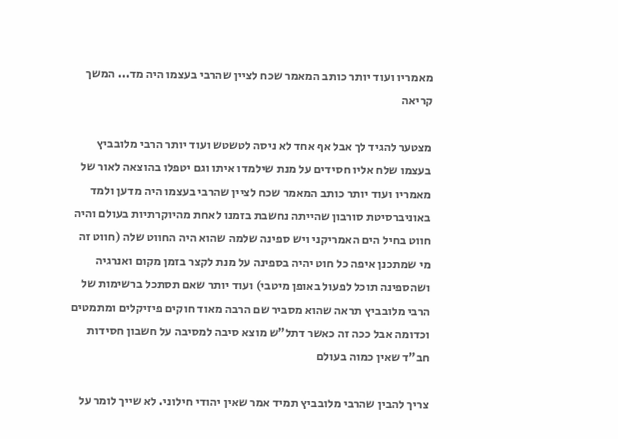מאמריו ועוד יותר כותב המאמר שכח לציין שהרבי בעצמו היה מד... המשך קריאה

מצטער להגיד לך אבל אף אחד לא ניסה לטשטש ועוד יותר הרבי מלובביץ בעצמו שלח אליו חסידים על מנת שילמדו איתו וגם יטפלו בהוצאה לאור של מאמריו ועוד יותר כותב המאמר שכח לציין שהרבי בעצמו היה מדען ולמד באוניברסיטת סורבון שהייתה נחשבת בזמנו לאחת מהיוקרתיות בעולם והיה חווט בחיל הים האמריקני ויש ספינה שלמה שהוא היה החווט שלה (חווט זה מי שמתכנן איפה כל חוט יהיה בספינה על מנת לקצר בזמן מקום ואנרגיה ושהספינה תוכל לפעול באופן מיטבי) ועוד יותר שאם תסתכל ברשימות של הרבי מלובביץ תראה שהוא מסביר שם הרבה מאוד חוקים פיזיקלים ומתמטים וכדומה אבל ככה זה כאשר דתל"ש מוצא סיבה למסיבה על חשבון חסידות חב"ד שאין כמוה בעולם

צריך להבין שהרבי מלובביץ תמיד אמר שאין יהודי חילוני. לא שייך לומר על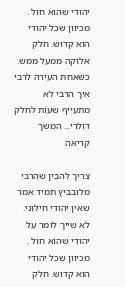יהודי שהוא חול . מכיוון שכל יהודי הוא קדוש. חלק אלוקה ממעל ממש. כשאחת העירה לרבי איך הרבי לא מתעייף שעות לחלק דולרי... המשך קריאה

צריך להבין שהרבי מלובביץ תמיד אמר שאין יהודי חילוני. לא שייך לומר על יהודי שהוא חול . מכיוון שכל יהודי הוא קדוש. חלק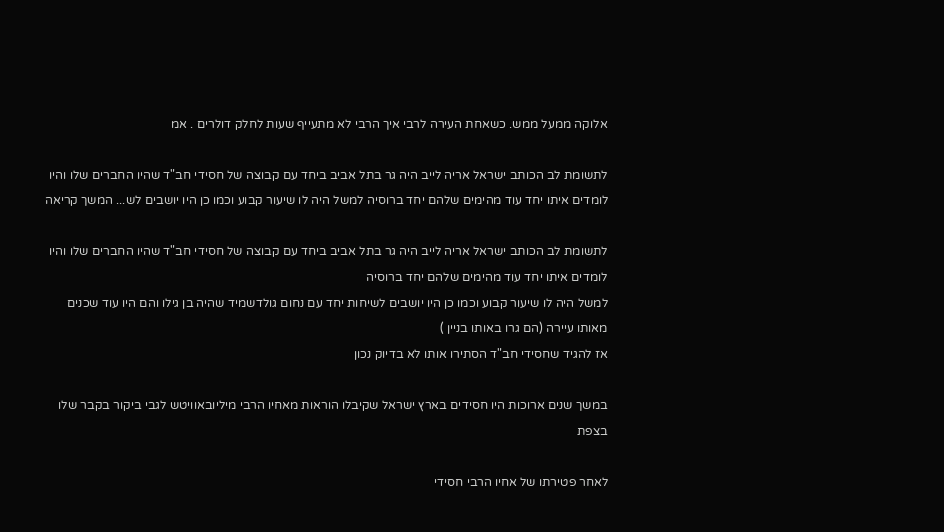אלוקה ממעל ממש. כשאחת העירה לרבי איך הרבי לא מתעייף שעות לחלק דולרים . אמ

לתשומת לב הכותב ישראל אריה לייב היה גר בתל אביב ביחד עם קבוצה של חסידי חב"ד שהיו החברים שלו והיו לומדים איתו יחד עוד מהימים שלהם יחד ברוסיה למשל היה לו שיעור קבוע וכמו כן היו יושבים לש... המשך קריאה

לתשומת לב הכותב ישראל אריה לייב היה גר בתל אביב ביחד עם קבוצה של חסידי חב"ד שהיו החברים שלו והיו לומדים איתו יחד עוד מהימים שלהם יחד ברוסיה
למשל היה לו שיעור קבוע וכמו כן היו יושבים לשיחות יחד עם נחום גולדשמיד שהיה בן גילו והם היו עוד שכנים מאותו עיירה (הם גרו באותו בניין )
אז להגיד שחסידי חב"ד הסתירו אותו לא בדיוק נכון

במשך שנים ארוכות היו חסידים בארץ ישראל שקיבלו הוראות מאחיו הרבי מיליובאוויטש לגבי ביקור בקבר שלו בצפת

לאחר פטירתו של אחיו הרבי חסידי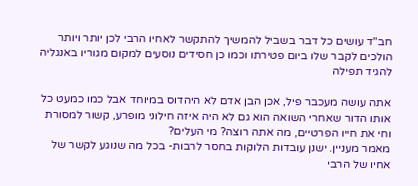חב"ד עושים כל דבר בשביל להמשיך להתקשר לאחיו הרבי לכן יותר ויותר הולכים לקבר שלו ביום פטירתו וכמו כן חסידים נוסעים למקום מגוריו באנגליה להגיד תפילה

אתה עושה מעכבר פיל, אכן הבן אדם לא היהדוס במיוחד אבל כמו כמעט כל אותו הדור שאחרי השואה הוא גם לא היה איזה חילוני מופרע, קשור למסורת וחי את חייו הפרטיים, מה אתה רוצה? מי העלים?
מאמר מעניין. ישנן עובדות הלוקות בחסר לרבות- בכל מה שנוגע לקשר של אחיו של הרבי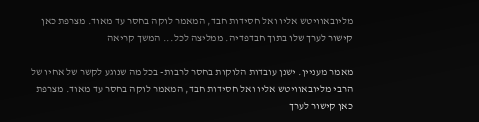מליובאוויטש אליו ואל חסידות חבד, המאמר לוקה בחסר עד מאוד. מצרפת כאן קישור לערך שלו בתוך חבדפדיה. ממליצה לכל... המשך קריאה

מאמר מעניין. ישנן עובדות הלוקות בחסר לרבות- בכל מה שנוגע לקשר של אחיו של הרבי מליובאוויטש אליו ואל חסידות חבד, המאמר לוקה בחסר עד מאוד. מצרפת כאן קישור לערך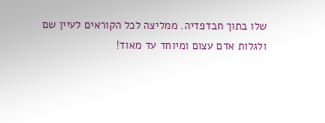שלו בתוך חבדפדיה. ממליצה לכל הקוראים לעיין שם ולגלות אדם עצום ומיוחד עד מאוד!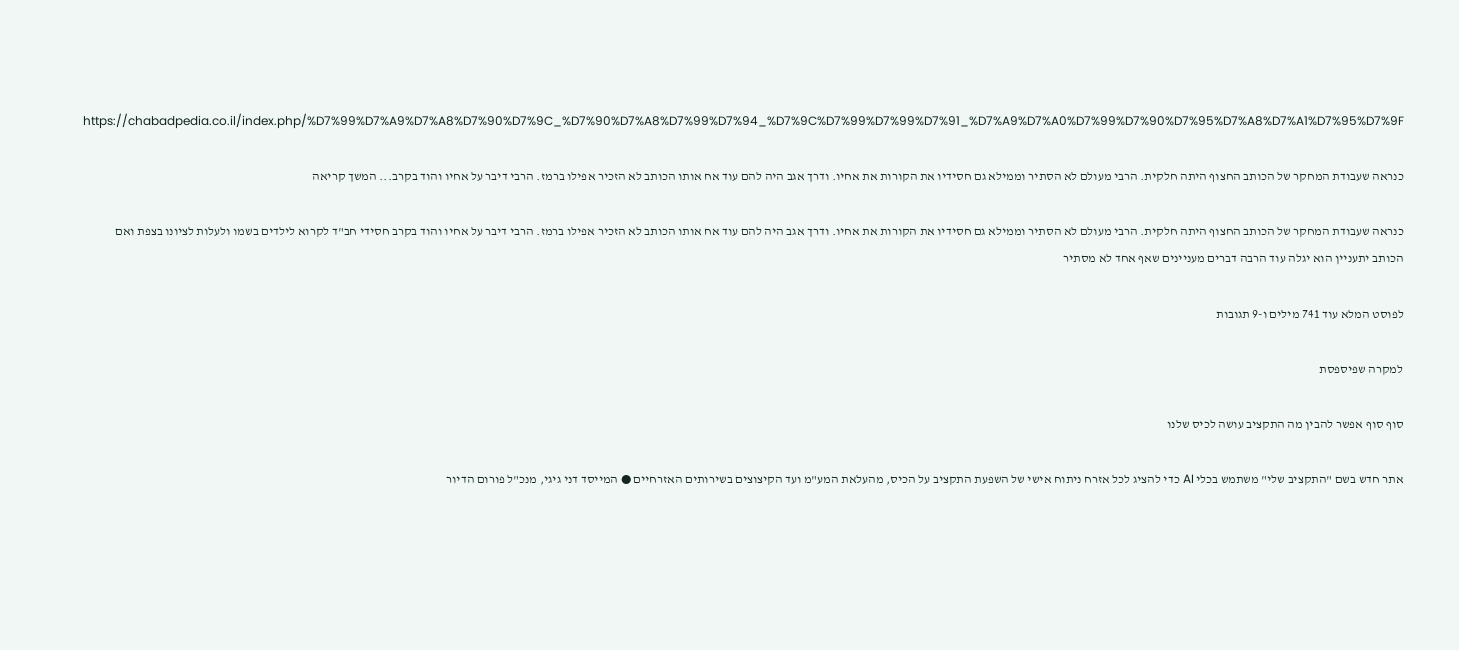https://chabadpedia.co.il/index.php/%D7%99%D7%A9%D7%A8%D7%90%D7%9C_%D7%90%D7%A8%D7%99%D7%94_%D7%9C%D7%99%D7%99%D7%91_%D7%A9%D7%A0%D7%99%D7%90%D7%95%D7%A8%D7%A1%D7%95%D7%9F

כנראה שעבודת המחקר של הכותב החצוף היתה חלקית. הרבי מעולם לא הסתיר וממילא גם חסידיו את הקורות את אחיו. ודרך אגב היה להם עוד אח אותו הכותב לא הזכיר אפילו ברמז. הרבי דיבר על אחיו והוד בקרב... המשך קריאה

כנראה שעבודת המחקר של הכותב החצוף היתה חלקית. הרבי מעולם לא הסתיר וממילא גם חסידיו את הקורות את אחיו. ודרך אגב היה להם עוד אח אותו הכותב לא הזכיר אפילו ברמז. הרבי דיבר על אחיו והוד בקרב חסידי חב"ד לקרוא לילדים בשמו ולעלות לציונו בצפת ואם הכותב יתעניין הוא יגלה עוד הרבה דברים מעניינים שאף אחד לא מסתיר

לפוסט המלא עוד 741 מילים ו-9 תגובות

למקרה שפיספסת

סוף סוף אפשר להבין מה התקציב עושה לכיס שלנו

אתר חדש בשם "התקציב שלי" משתמש בכלי AI כדי להציג לכל אזרח ניתוח אישי של השפעת התקציב על הכיס, מהעלאת המע"מ ועד הקיצוצים בשירותים האזרחיים ● המייסד דני גיגי, מנכ"ל פורום הדיור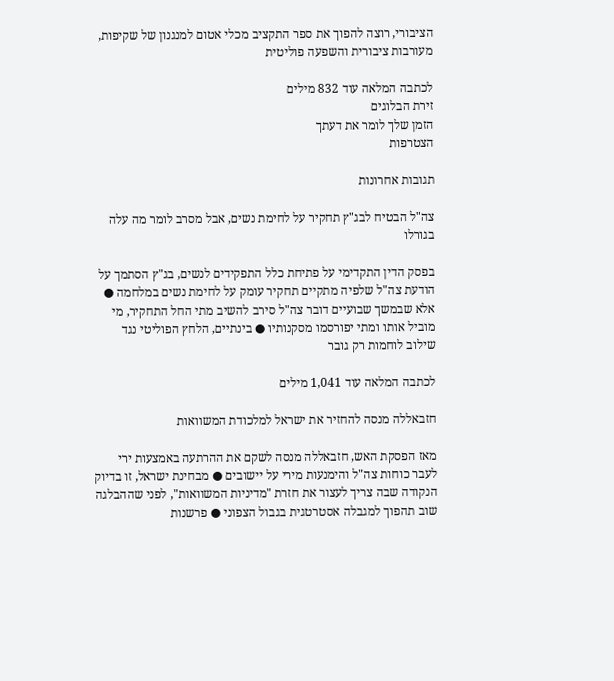הציבורי, רוצה להפוך את ספר התקציב מכלי אטום למנגנון של שקיפות, מעורבות ציבורית והשפעה פוליטית

לכתבה המלאה עוד 832 מילים
זירת הבלוגים
הזמן שלך לומר את דעתך
הצטרפות

תגובות אחרונות

צה"ל הבטיח לבג"ץ תחקיר על לחימת נשים, אבל מסרב לומר מה עלה בגורלו

בפסק הדין התקדימי על פתיחת כלל התפקידים לנשים, בג"ץ הסתמך על הודעת צה"ל שלפיה מתקיים תחקיר עומק על לחימת נשים במלחמה ● אלא שבמשך שבועיים דובר צה"ל סירב להשיב מתי החל התחקיר, מי מוביל אותו ומתי יפורסמו מסקנותיו ● בינתיים, הלחץ הפוליטי נגד שילוב לוחמות רק גובר

לכתבה המלאה עוד 1,041 מילים

חזבאללה מנסה להחזיר את ישראל למלכודת המשוואות

מאז הפסקת האש, חזבאללה מנסה לשקם את ההרתעה באמצעות ירי לעבר כוחות צה"ל והימנעות מירי על יישובים ● מבחינת ישראל, זו בדיוק הנקודה שבה צריך לעצור את חזרת "מדיניות המשוואות", לפני שההבלגה שוב תהפוך למגבלה אסטרטגית בגבול הצפוני ● פרשנות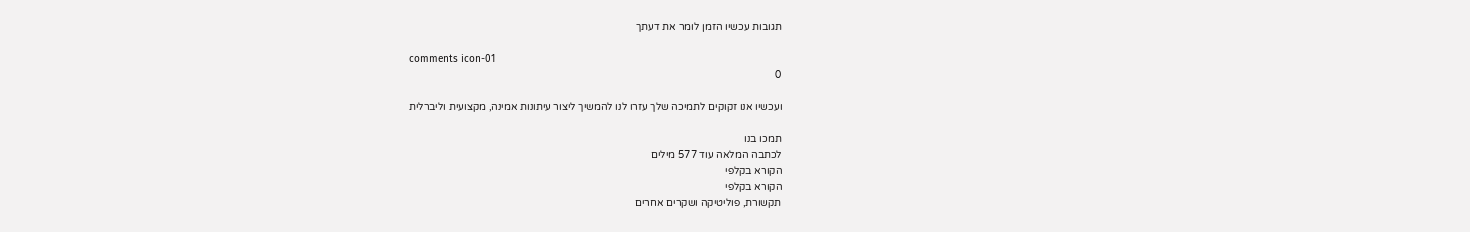תגובות עכשיו הזמן לומר את דעתך

comments icon-01
0

ועכשיו אנו זקוקים לתמיכה שלך עזרו לנו להמשיך ליצור עיתונות אמינה, מקצועית וליברלית

תמכו בנו
לכתבה המלאה עוד 577 מילים
הקורא בקלפי
הקורא בקלפי
תקשורת, פוליטיקה ושקרים אחרים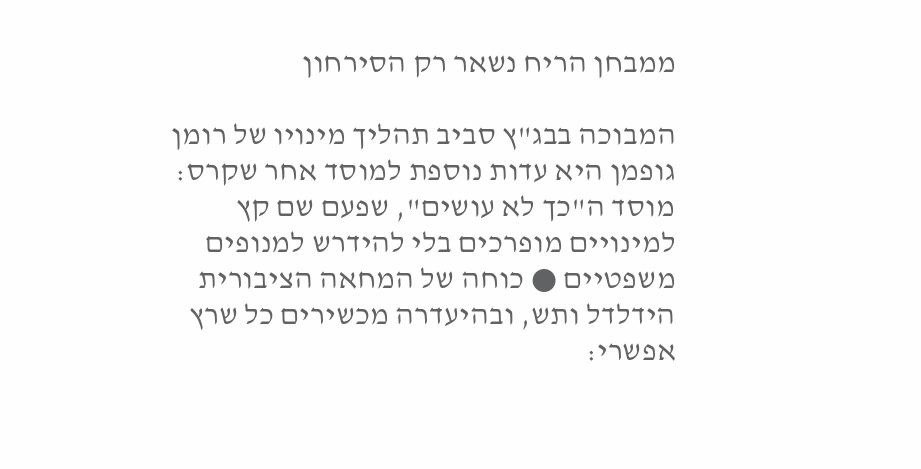ממבחן הריח נשאר רק הסירחון

המבוכה בבג"ץ סביב תהליך מינויו של רומן גופמן היא עדות נוספת למוסד אחר שקרס: מוסד ה"כך לא עושים", שפעם שם קץ למינויים מופרכים בלי להידרש למנופים משפטיים ● כוחה של המחאה הציבורית הידלדל ותש, ובהיעדרה מכשירים כל שרץ אפשרי: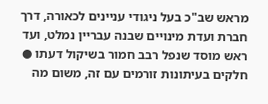מראש שב"כ בעל ניגודי עניינים לכאורה, דרך חברת ועדת מינויים שבנה עבריין נמלט, ועד ראש מוסד שנפל רבב חמור בשיקול דעתו ● חלקים בעיתונות זורמים עם זה, משום מה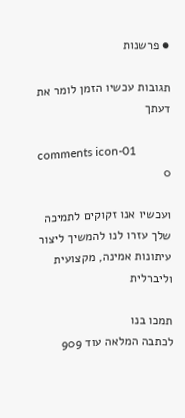● פרשנות

תגובות עכשיו הזמן לומר את דעתך

comments icon-01
0

ועכשיו אנו זקוקים לתמיכה שלך עזרו לנו להמשיך ליצור עיתונות אמינה, מקצועית וליברלית

תמכו בנו
לכתבה המלאה עוד 909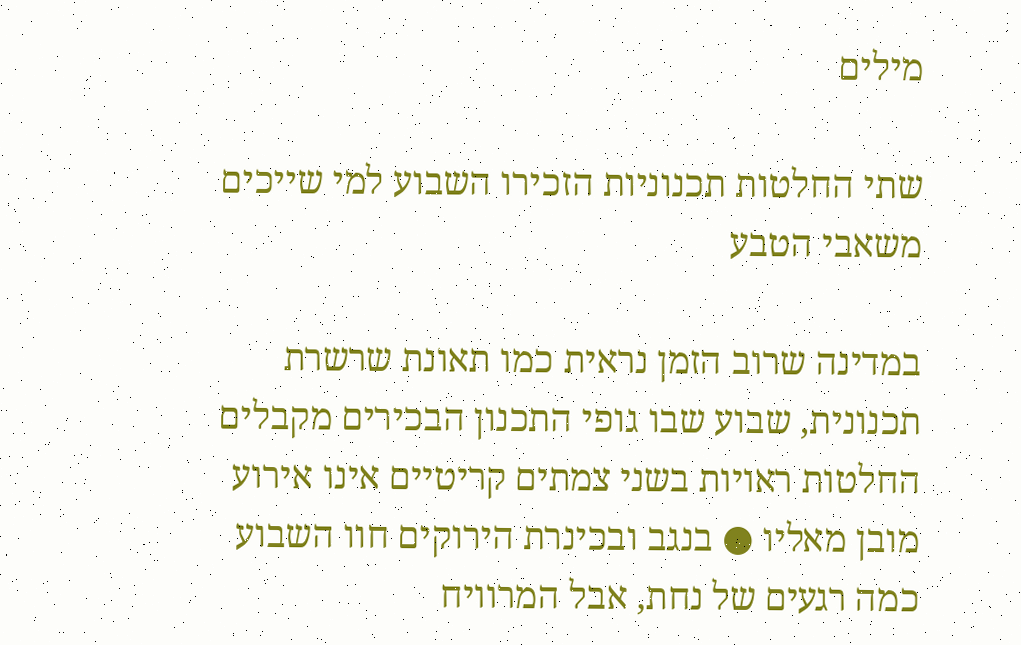מילים

שתי החלטות תכנוניות הזכירו השבוע למי שייכים משאבי הטבע

במדינה שרוב הזמן נראית כמו תאונת שרשרת תכנונית, שבוע שבו גופי התכנון הבכירים מקבלים החלטות ראויות בשני צמתים קריטיים אינו אירוע מובן מאליו ● בנגב ובכינרת הירוקים חוו השבוע כמה רגעים של נחת, אבל המרוויח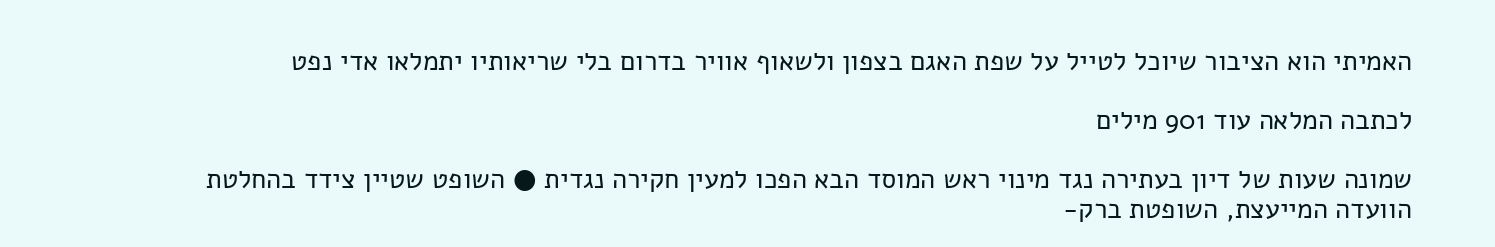האמיתי הוא הציבור שיוכל לטייל על שפת האגם בצפון ולשאוף אוויר בדרום בלי שריאותיו יתמלאו אדי נפט

לכתבה המלאה עוד 901 מילים

שמונה שעות של דיון בעתירה נגד מינוי ראש המוסד הבא הפכו למעין חקירה נגדית ● השופט שטיין צידד בהחלטת הוועדה המייעצת, השופטת ברק-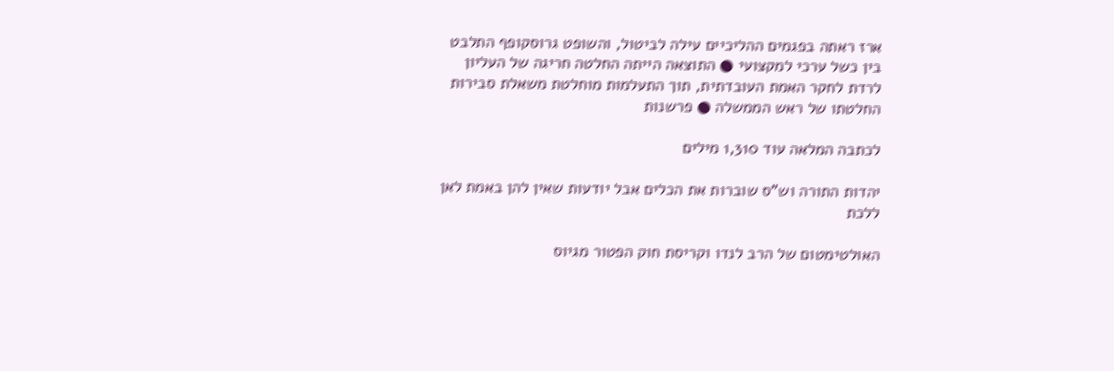ארז ראתה בפגמים ההליכיים עילה לביטול, והשופט גרוסקופף התלבט בין כשל ערכי למקצועי ● התוצאה הייתה החלטה חריגה של העליון לרדת לחקר האמת העובדתית, תוך התעלמות מוחלטת משאלת סבירות החלטתו של ראש הממשלה ● פרשנות

לכתבה המלאה עוד 1,310 מילים

יהדות התורה וש"ס שוברות את הכלים אבל יודעות שאין להן באמת לאן ללכת

האולטימטום של הרב לנדו וקריסת חוק הפטור מגיוס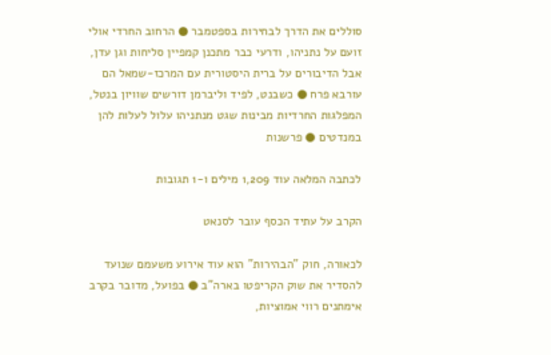סוללים את הדרך לבחירות בספטמבר ● הרחוב החרדי אולי זועם על נתניהו, ודרעי כבר מתכנן קמפיין סליחות וגן עדן, אבל הדיבורים על ברית היסטורית עם המרכז-שמאל הם עורבא פרח ● כשבנט, לפיד וליברמן דורשים שוויון בנטל, המפלגות החרדיות מבינות שגט מנתניהו עלול לעלות להן במנדטים ● פרשנות

לכתבה המלאה עוד 1,209 מילים ו-1 תגובות

הקרב על עתיד הכסף עובר לסנאט

לכאורה, חוק "הבהירות" הוא עוד אירוע משעמם שנועד להסדיר את שוק הקריפטו בארה"ב ● בפועל, מדובר בקרב אימתנים רווי אמוציות,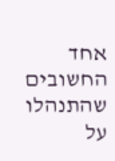אחד החשובים שהתנהלו על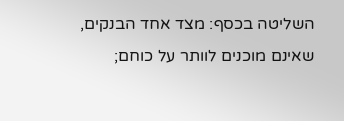השליטה בכסף: מצד אחד הבנקים, שאינם מוכנים לוותר על כוחם;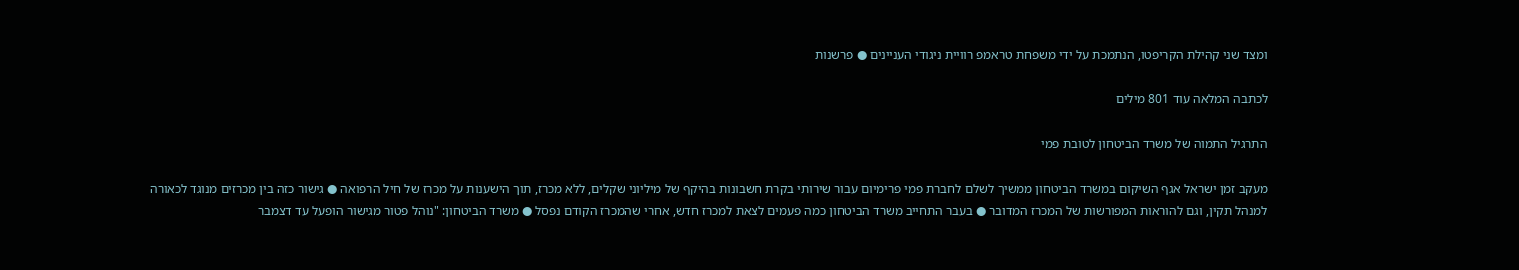ומצד שני קהילת הקריפטו, הנתמכת על ידי משפחת טראמפ רוויית ניגודי העניינים ● פרשנות

לכתבה המלאה עוד 801 מילים

התרגיל התמוה של משרד הביטחון לטובת פמי

מעקב זמן ישראל אגף השיקום במשרד הביטחון ממשיך לשלם לחברת פמי פרימיום עבור שירותי בקרת חשבונות בהיקף של מיליוני שקלים, ללא מכרז, תוך הישענות על מכרז של חיל הרפואה ● גישור כזה בין מכרזים מנוגד לכאורה למנהל תקין, וגם להוראות המפורשות של המכרז המדובר ● בעבר התחייב משרד הביטחון כמה פעמים לצאת למכרז חדש, אחרי שהמכרז הקודם נפסל ● משרד הביטחון: "נוהל פטור מגישור הופעל עד דצמבר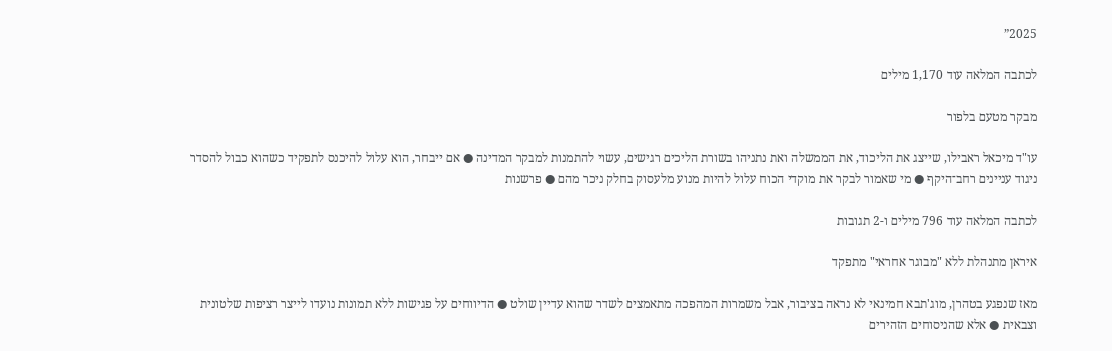2025”

לכתבה המלאה עוד 1,170 מילים

מבקר מטעם בלפור

עו"ד מיכאל ראבילו, שייצג את הליכוד, את הממשלה ואת נתניהו בשורת הליכים רגישים, עשוי להתמנות למבקר המדינה ● אם ייבחר, הוא עלול להיכנס לתפקיד כשהוא כבול להסדר ניגוד עניינים רחב־היקף ● מי שאמור לבקר את מוקדי הכוח עלול להיות מנוע מלעסוק בחלק ניכר מהם ● פרשנות

לכתבה המלאה עוד 796 מילים ו-2 תגובות

איראן מתנהלת ללא "מבוגר אחראי" מתפקד

מאז שנפגע בטהרן, מוג'תבא חמינאי לא נראה בציבור, אבל משמרות המהפכה מתאמצים לשדר שהוא עדיין שולט ● הדיווחים על פגישות ללא תמונות נועדו לייצר רציפות שלטונית וצבאית ● אלא שהניסוחים הזהירים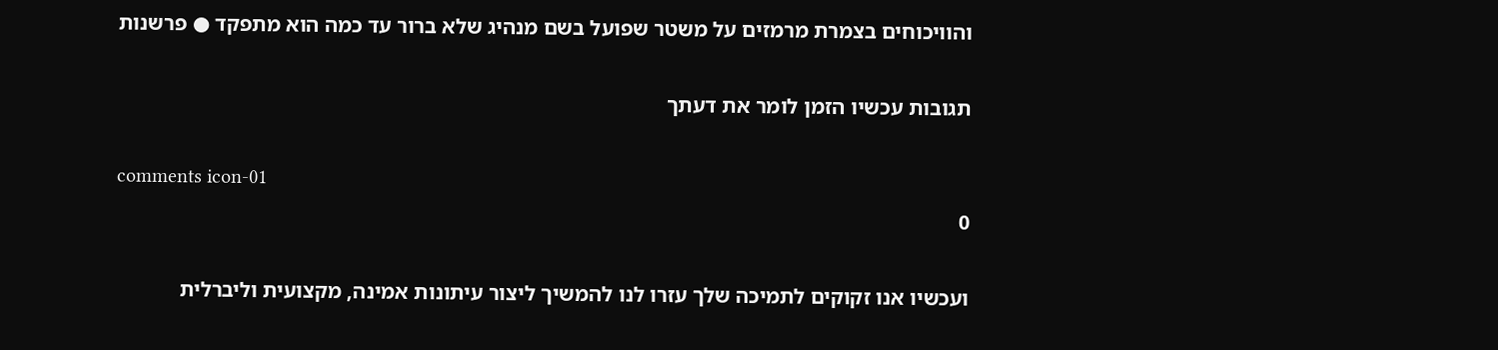והוויכוחים בצמרת מרמזים על משטר שפועל בשם מנהיג שלא ברור עד כמה הוא מתפקד ● פרשנות

תגובות עכשיו הזמן לומר את דעתך

comments icon-01
0

ועכשיו אנו זקוקים לתמיכה שלך עזרו לנו להמשיך ליצור עיתונות אמינה, מקצועית וליברלית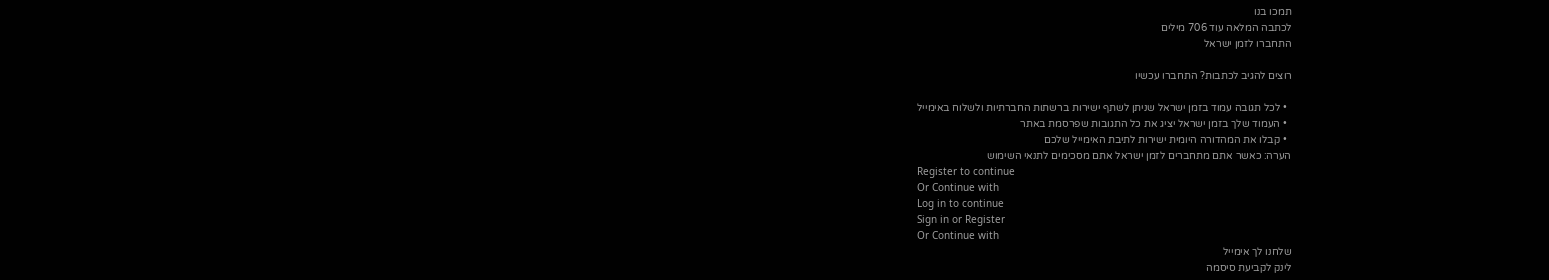תמכו בנו
לכתבה המלאה עוד 706 מילים
התחברו לזמן ישראל

רוצים להגיב לכתבות? התחברו עכשיו

  • לכל תגובה עמוד בזמן ישראל שניתן לשתף ישירות ברשתות החברתיות ולשלוח באימייל
  • העמוד שלך בזמן ישראל יציג את כל התגובות שפרסמת באתר
  • קבלו את המהדורה היומית ישירות לתיבת האימייל שלכם
הערה: כאשר אתם מתחברים לזמן ישראל אתם מסכימים לתנאי השימוש
Register to continue
Or Continue with
Log in to continue
Sign in or Register
Or Continue with
שלחנו לך אימייל
לינק לקביעת סיסמה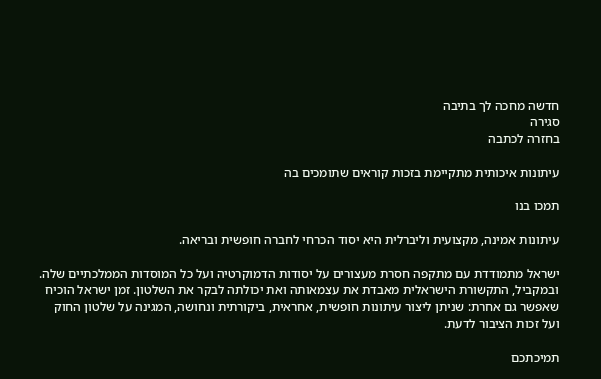חדשה מחכה לך בתיבה
סגירה
בחזרה לכתבה

עיתונות איכותית מתקיימת בזכות קוראים שתומכים בה

תמכו בנו

עיתונות אמינה, מקצועית וליברלית היא יסוד הכרחי לחברה חופשית ובריאה.

ישראל מתמודדת עם מתקפה חסרת מעצורים על יסודות הדמוקרטיה ועל כל המוסדות הממלכתיים שלה. ובמקביל, התקשורת הישראלית מאבדת את עצמאותה ואת יכולתה לבקר את השלטון. זמן ישראל הוכיח שאפשר גם אחרת: שניתן ליצור עיתונות חופשית, אחראית, ביקורתית ונחושה, המגינה על שלטון החוק ועל זכות הציבור לדעת.

תמיכתכם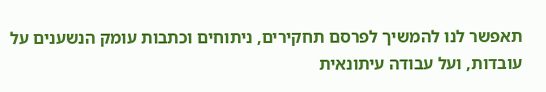תאפשר לנו להמשיך לפרסם תחקירים, ניתוחים וכתבות עומק הנשענים על עובדות, ועל עבודה עיתונאית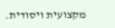מקצועית ויסודית.